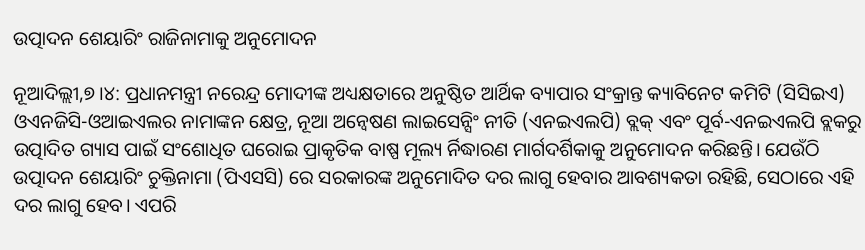ଉତ୍ପାଦନ ଶେୟାରିଂ ରାଜିନାମାକୁ ଅନୁମୋଦନ

ନୂଆଦିଲ୍ଲୀ,୭।୪: ପ୍ରଧାନମନ୍ତ୍ରୀ ନରେନ୍ଦ୍ର ମୋଦୀଙ୍କ ଅଧ୍ୟକ୍ଷତାରେ ଅନୁଷ୍ଠିତ ଆର୍ଥିକ ବ୍ୟାପାର ସଂକ୍ରାନ୍ତ କ୍ୟାବିନେଟ କମିଟି (ସିସିଇଏ) ଓଏନଜିସି-ଓଆଇଏଲର ନାମାଙ୍କନ କ୍ଷେତ୍ର, ନୂଆ ଅନ୍ବେଷଣ ଲାଇସେନ୍ସିଂ ନୀତି (ଏନଇଏଲପି) ବ୍ଲକ୍‌ ଏବଂ ପୂର୍ବ-ଏନଇଏଲପି ବ୍ଲକରୁ ଉତ୍ପାଦିତ ଗ୍ୟାସ ପାଇଁ ସଂଶୋଧିତ ଘରୋଇ ପ୍ରାକୃତିକ ବାଷ୍ପ ମୂଲ୍ୟ ର୍ନିଦ୍ଧାରଣ ମାର୍ଗଦର୍ଶିକାକୁ ଅନୁମୋଦନ କରିଛନ୍ତି। ଯେଉଁଠି ଉତ୍ପାଦନ ଶେୟାରିଂ ଚୁକ୍ତିନାମା (ପିଏସସି) ରେ ସରକାରଙ୍କ ଅନୁମୋଦିତ ଦର ଲାଗୁ ହେବାର ଆବଶ୍ୟକତା ରହିଛି, ସେଠାରେ ଏହି ଦର ଲାଗୁ ହେବ। ଏପରି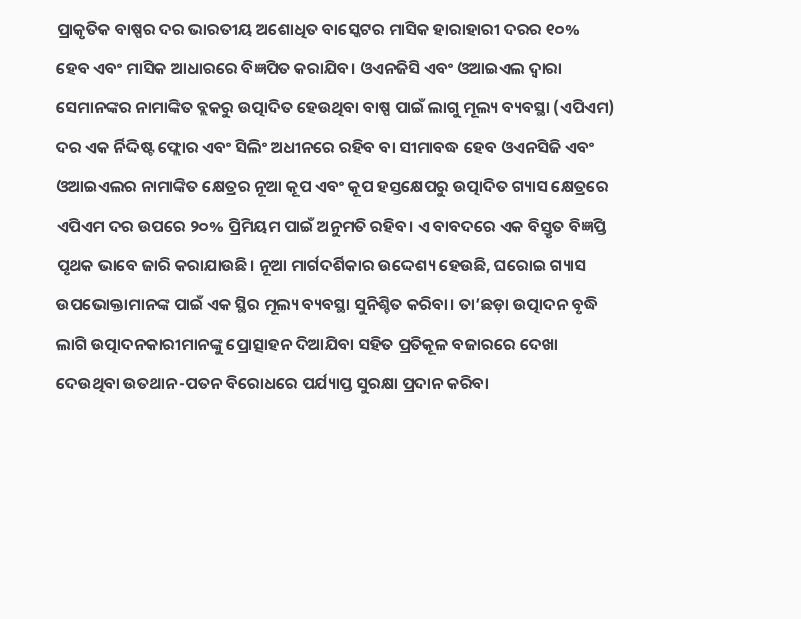ପ୍ରାକୃତିକ ବାଷ୍ପର ଦର ଭାରତୀୟ ଅଶୋଧିତ ବାସ୍କେଟର ମାସିକ ହାରାହାରୀ ଦରର ୧୦% ହେବ ଏବଂ ମାସିକ ଆଧାରରେ ବିଜ୍ଞପିତ କରାଯିବ। ଓଏନଜିସି ଏବଂ ଓଆଇଏଲ ଦ୍ୱାରା ସେମାନଙ୍କର ନାମାଙ୍କିତ ବ୍ଲକରୁ ଉତ୍ପାଦିତ ହେଉଥିବା ବାଷ୍ପ ପାଇଁ ଲାଗୁ ମୂଲ୍ୟ ବ୍ୟବସ୍ଥା (ଏପିଏମ) ଦର ଏକ ର୍ନିଦ୍ଦିଷ୍ଟ ଫ୍ଲୋର ଏବଂ ସିଲିଂ ଅଧୀନରେ ରହିବ ବା ସୀମାବଦ୍ଧ ହେବ ଓଏନସିଜି ଏବଂ ଓଆଇଏଲର ନାମାଙ୍କିତ କ୍ଷେତ୍ରର ନୂଆ କୂପ ଏବଂ କୂପ ହସ୍ତକ୍ଷେପରୁ ଉତ୍ପାଦିତ ଗ୍ୟାସ କ୍ଷେତ୍ରରେ ଏପିଏମ ଦର ଉପରେ ୨୦% ପ୍ରିମିୟମ ପାଇଁ ଅନୁମତି ରହିବ। ଏ ବାବଦରେ ଏକ ବିସ୍ତୃତ ବିଜ୍ଞପ୍ତି ପୃଥକ ଭାବେ ଜାରି କରାଯାଉଛି। ନୂଆ ମାର୍ଗଦର୍ଶିକାର ଉଦ୍ଦେଶ୍ୟ ହେଉଛି, ଘରୋଇ ଗ୍ୟାସ ଉପଭୋକ୍ତାମାନଙ୍କ ପାଇଁ ଏକ ସ୍ଥିର ମୂଲ୍ୟ ବ୍ୟବସ୍ଥା ସୁନିଶ୍ଚିତ କରିବା। ତା’ଛଡ଼ା ଉତ୍ପାଦନ ବୃଦ୍ଧି ଲାଗି ଉତ୍ପାଦନକାରୀମାନଙ୍କୁ ପ୍ରୋତ୍ସାହନ ଦିଆଯିବା ସହିତ ପ୍ରତିକୂଳ ବଜାରରେ ଦେଖା ଦେଉଥିବା ଉତଥାନ-ପତନ ବିରୋଧରେ ପର୍ଯ୍ୟାପ୍ତ ସୁରକ୍ଷା ପ୍ରଦାନ କରିବା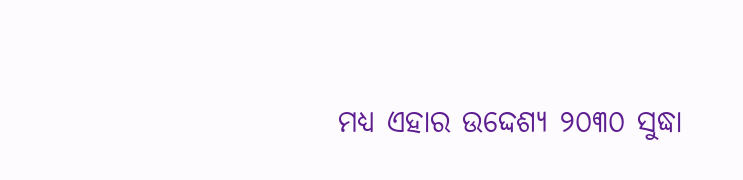ମଧ୍ୟ ଏହାର ଉଦ୍ଦେଶ୍ୟ ୨୦୩୦ ସୁଦ୍ଧା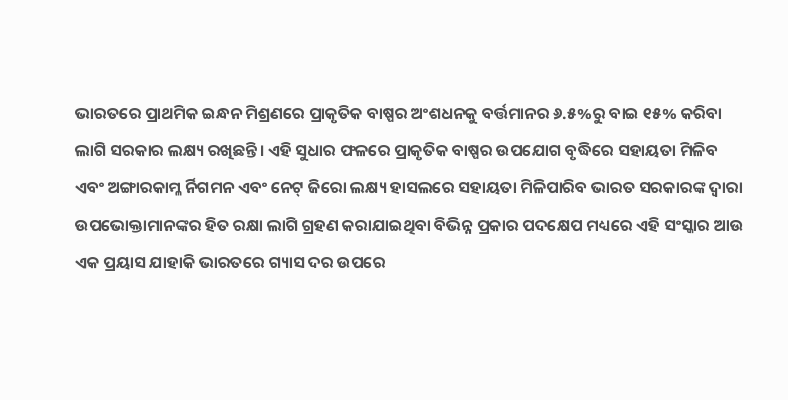ଭାରତରେ ପ୍ରାଥମିକ ଇନ୍ଧନ ମିଶ୍ରଣରେ ପ୍ରାକୃତିକ ବାଷ୍ପର ଅଂଶଧନକୁ ବର୍ତ୍ତମାନର ୬.୫%ରୁ ବାଇ ୧୫% କରିବା ଲାଗି ସରକାର ଲକ୍ଷ୍ୟ ରଖିଛନ୍ତି। ଏହି ସୁଧାର ଫଳରେ ପ୍ରାକୃତିକ ବାଷ୍ପର ଉପଯୋଗ ବୃଦ୍ଧିରେ ସହାୟତା ମିଳିବ ଏବଂ ଅଙ୍ଗାରକାମ୍ଳ ର୍ନିଗମନ ଏବଂ ନେଟ୍‌ ଜିରୋ ଲକ୍ଷ୍ୟ ହାସଲରେ ସହାୟତା ମିଳିପାରିବ ଭାରତ ସରକାରଙ୍କ ଦ୍ୱାରା ଉପଭୋକ୍ତାମାନଙ୍କର ହିତ ରକ୍ଷା ଲାଗି ଗ୍ରହଣ କରାଯାଇଥିବା ବିଭିନ୍ନ ପ୍ରକାର ପଦକ୍ଷେପ ମଧ୍ୟରେ ଏହି ସଂସ୍କାର ଆଉ ଏକ ପ୍ରୟାସ ଯାହାକି ଭାରତରେ ଗ୍ୟାସ ଦର ଉପରେ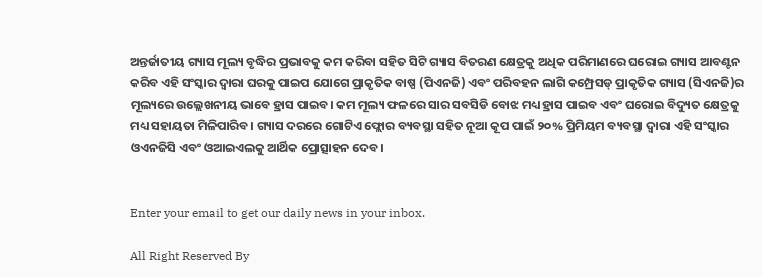ଅନ୍ତର୍ଜାତୀୟ ଗ୍ୟାସ ମୂଲ୍ୟ ବୃଦ୍ଧିର ପ୍ରଭାବକୁ କମ କରିବା ସହିତ ସିଟି ଗ୍ୟାସ ବିତରଣ କ୍ଷେତ୍ରକୁ ଅଧିକ ପରିମାଣରେ ଘରୋଇ ଗ୍ୟାସ ଆବଣ୍ଟନ କରିବ ଏହି ସଂସ୍କାର ଦ୍ୱାରା ଘରକୁ ପାଇପ ଯୋଗେ ପ୍ରାକୃତିକ ବାଷ୍ପ (ପିଏନଜି) ଏବଂ ପରିବହନ ଲାଗି କମ୍ପ୍ରେସଡ୍‌ ପ୍ରାକୃତିକ ଗ୍ୟାସ (ସିଏନଜି)ର ମୂଲ୍ୟରେ ଉଲ୍ଲେଖନୀୟ ଭାବେ ହ୍ରାସ ପାଇବ। କମ ମୂଲ୍ୟ ଫଳରେ ସାର ସବସିଡି ବୋଝ ମଧ୍ୟ ହ୍ରାସ ପାଇବ ଏବଂ ଘରୋଇ ବିଦ୍ୟୁତ କ୍ଷେତ୍ରକୁ ମଧ୍ୟ ସହାୟତା ମିଳିପାରିବ। ଗ୍ୟାସ ଦରରେ ଗୋଟିଏ ଫ୍ଲୋର ବ୍ୟବସ୍ଥା ସହିତ ନୂଆ କୂପ ପାଇଁ ୨୦% ପ୍ରିମିୟମ ବ୍ୟବସ୍ଥା ଦ୍ୱାରା ଏହି ସଂସ୍କାର ଓଏନଜିସି ଏବଂ ଓଆଇଏଲକୁ ଆର୍ଥିକ ପ୍ରୋତ୍ସାହନ ଦେବ।


Enter your email to get our daily news in your inbox.

All Right Reserved By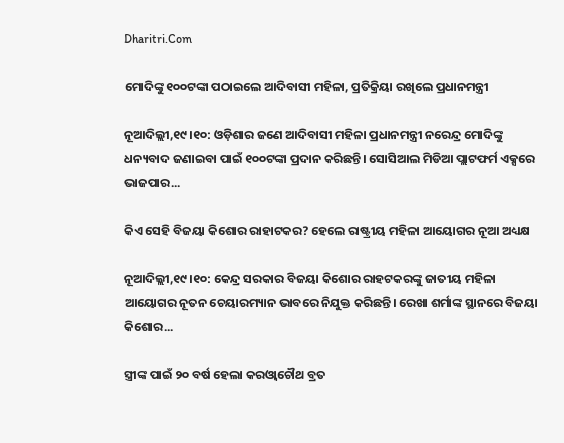Dharitri.Com

ମୋଦିଙ୍କୁ ୧୦୦ଟଙ୍କା ପଠାଇଲେ ଆଦିବାସୀ ମହିଳା, ପ୍ରତିକ୍ରିୟା ରଖିଲେ ପ୍ରଧାନମନ୍ତ୍ରୀ

ନୂଆଦିଲ୍ଲୀ,୧୯।୧୦: ଓଡ଼ିଶାର ଜଣେ ଆଦିବାସୀ ମହିଳା ପ୍ରଧାନମନ୍ତ୍ରୀ ନରେନ୍ଦ୍ର ମୋଦିଙ୍କୁ ଧନ୍ୟବାଦ ଜଣାଇବା ପାଇଁ ୧୦୦ଟଙ୍କା ପ୍ରଦାନ କରିଛନ୍ତି। ସୋସିଆଲ ମିଡିଆ ପ୍ଲାଟଫର୍ମ ଏକ୍ସରେ ଭାଜପାର...

କିଏ ସେହି ବିଜୟା କିଶୋର ରାହାଟକର? ହେଲେ ରାଷ୍ଟ୍ରୀୟ ମହିଳା ଆୟୋଗର ନୂଆ ଅଧ୍ୟକ୍ଷ

ନୂଆଦିଲ୍ଲୀ,୧୯।୧୦: କେନ୍ଦ୍ର ସରକାର ବିଜୟା କିଶୋର ରାହଟକରଙ୍କୁ ଜାତୀୟ ମହିଳା ଆୟୋଗର ନୂତନ ଚେୟାରମ୍ୟାନ ଭାବରେ ନିଯୁକ୍ତ କରିଛନ୍ତି। ରେଖା ଶର୍ମାଙ୍କ ସ୍ଥାନରେ ବିଜୟା କିଶୋର...

ସ୍ତ୍ରୀଙ୍କ ପାଇଁ ୨୦ ବର୍ଷ ହେଲା କରଓ୍ବାଚୌଥ ବ୍ରତ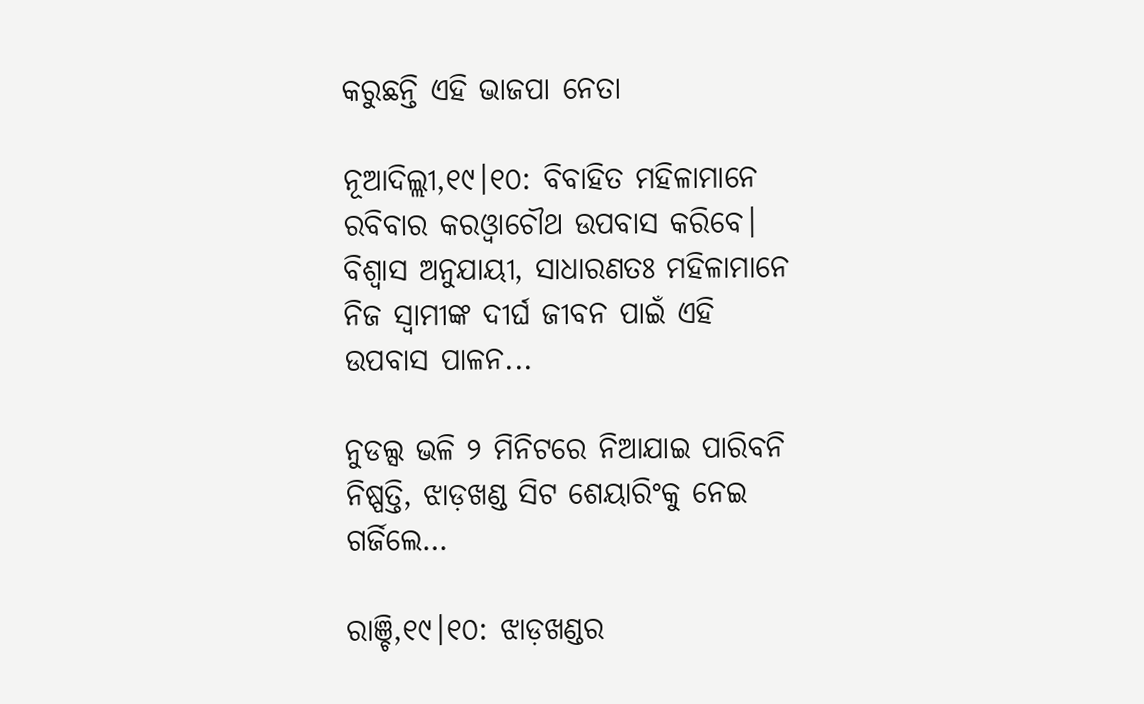କରୁଛନ୍ତି ଏହି ଭାଜପା ନେତା

ନୂଆଦିଲ୍ଲୀ,୧୯।୧୦: ବିବାହିତ ମହିଳାମାନେ ରବିବାର କରଓ୍ବାଚୌଥ ଉପବାସ କରିବେ। ବିଶ୍ୱାସ ଅନୁଯାୟୀ, ସାଧାରଣତଃ ମହିଳାମାନେ ନିଜ ସ୍ବାମୀଙ୍କ ଦୀର୍ଘ ଜୀବନ ପାଇଁ ଏହି ଉପବାସ ପାଳନ...

ନୁଡଲ୍ସ ଭଳି ୨ ମିନିଟରେ ନିଆଯାଇ ପାରିବନି ନିଷ୍ପତ୍ତି, ଝାଡ଼ଖଣ୍ଡ ସିଟ ଶେୟାରିଂକୁ ନେଇ ଗର୍ଜିଲେ…

ରାଞ୍ଚି,୧୯।୧୦: ଝାଡ଼ଖଣ୍ଡର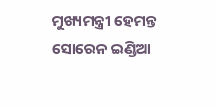ମୁଖ୍ୟମନ୍ତ୍ରୀ ହେମନ୍ତ ସୋରେନ ଇଣ୍ଡିଆ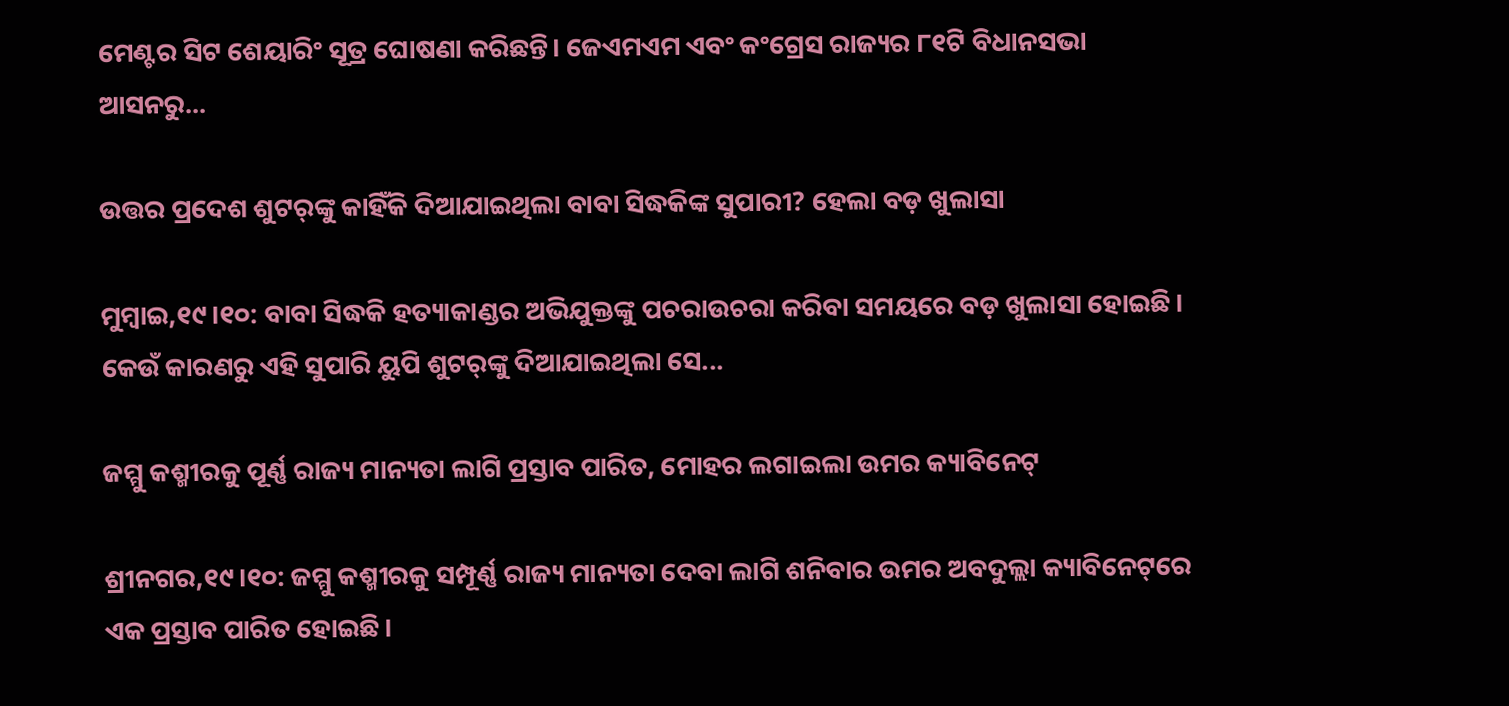ମେଣ୍ଟର ସିଟ ଶେୟାରିଂ ସୂତ୍ର ଘୋଷଣା କରିଛନ୍ତି। ଜେଏମଏମ ଏବଂ କଂଗ୍ରେସ ରାଜ୍ୟର ୮୧ଟି ବିଧାନସଭା ଆସନରୁ...

ଉତ୍ତର ପ୍ରଦେଶ ଶୁଟର୍‌ଙ୍କୁ କାହିଁକି ଦିଆଯାଇଥିଲା ବାବା ସିଦ୍ଧକିଙ୍କ ସୁପାରୀ? ହେଲା ବଡ଼ ଖୁଲାସା

ମୁମ୍ବାଇ,୧୯।୧୦: ବାବା ସିଦ୍ଧକି ହତ୍ୟାକାଣ୍ଡର ଅଭିଯୁକ୍ତଙ୍କୁ ପଚରାଉଚରା କରିବା ସମୟରେ ବଡ଼ ଖୁଲାସା ହୋଇଛି। କେଉଁ କାରଣରୁ ଏହି ସୁପାରି ୟୁପି ଶୁଟର୍‌ଙ୍କୁ ଦିଆଯାଇଥିଲା ସେ...

ଜମ୍ମୁ କଶ୍ମୀରକୁ ପୂର୍ଣ୍ଣ ରାଜ୍ୟ ମାନ୍ୟତା ଲାଗି ପ୍ରସ୍ତାବ ପାରିତ, ମୋହର ଲଗାଇଲା ଉମର କ୍ୟାବିନେଟ୍‌

ଶ୍ରୀନଗର,୧୯।୧୦: ଜମ୍ମୁ କଶ୍ମୀରକୁ ସମ୍ପୂର୍ଣ୍ଣ ରାଜ୍ୟ ମାନ୍ୟତା ଦେବା ଲାଗି ଶନିବାର ଉମର ଅବଦୁଲ୍ଲା କ୍ୟାବିନେଟ୍‌ରେ ଏକ ପ୍ରସ୍ତାବ ପାରିତ ହୋଇଛି।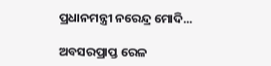ପ୍ରଧାନମନ୍ତ୍ରୀ ନରେନ୍ଦ୍ର ମୋଦି...

ଅବସରପ୍ରାପ୍ତ ରେଳ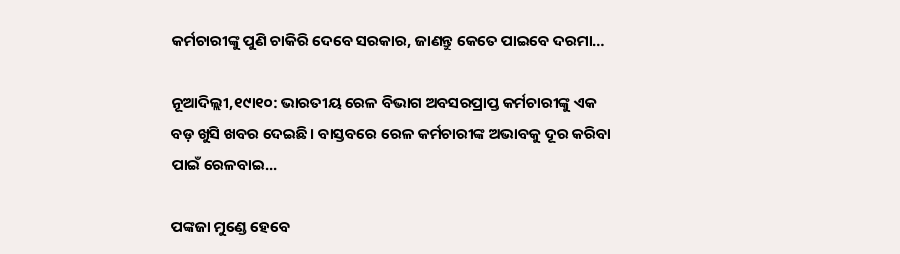କର୍ମଚାରୀଙ୍କୁ ପୁଣି ଚାକିରି ଦେବେ ସରକାର, ଜାଣନ୍ତୁ କେତେ ପାଇବେ ଦରମା…

ନୂଆଦିଲ୍ଲୀ,୧୯ା୧୦: ଭାରତୀୟ ରେଳ ବିଭାଗ ଅବସରପ୍ରାପ୍ତ କର୍ମଚାରୀଙ୍କୁ ଏକ ବଡ଼ ଖୁସି ଖବର ଦେଇଛି। ବାସ୍ତବରେ ରେଳ କର୍ମଚାରୀଙ୍କ ଅଭାବକୁ ଦୂର କରିବା ପାଇଁ ରେଳବାଇ...

ପଙ୍କଜା ମୁଣ୍ଡେ ହେବେ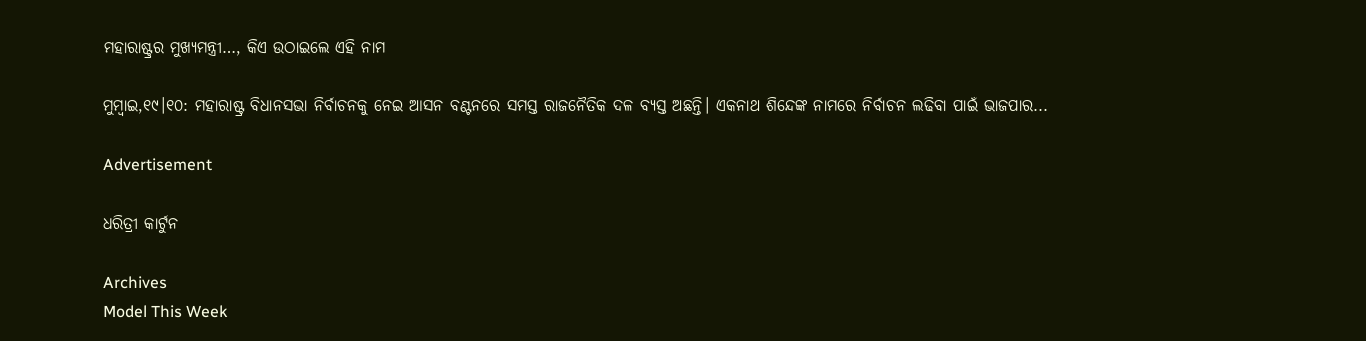ମହାରାଷ୍ଟ୍ରର ମୁଖ୍ୟମନ୍ତ୍ରୀ…, କିଏ ଉଠାଇଲେ ଏହି ନାମ

ମୁମ୍ବାଇ,୧୯।୧୦: ମହାରାଷ୍ଟ୍ର ବିଧାନସଭା ନିର୍ବାଚନକୁ ନେଇ ଆସନ ବଣ୍ଟନରେ ସମସ୍ତ ରାଜନୈତିକ ଦଳ ବ୍ୟସ୍ତ ଅଛନ୍ତି। ଏକନାଥ ଶିନ୍ଦେଙ୍କ ନାମରେ ନିର୍ବାଚନ ଲଢିବା ପାଇଁ ଭାଜପାର...

Advertisement

ଧରିତ୍ରୀ କାର୍ଟୁନ

Archives
Model This Week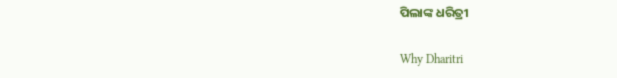ପିଲାଙ୍କ ଧରିତ୍ରୀ

Why Dharitri